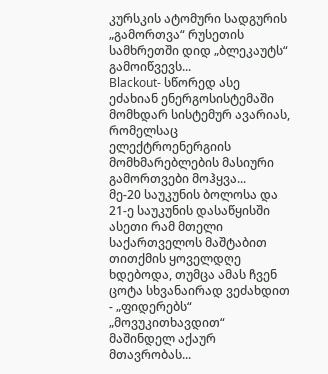კურსკის ატომური სადგურის „გამორთვა“ რუსეთის სამხრეთში დიდ „ბლეკაუტს“ გამოიწვევს...
Blackout- სწორედ ასე ეძახიან ენერგოსისტემაში მომხდარ სისტემურ ავარიას, რომელსაც ელექტროენერგიის მომხმარებლების მასიური გამორთვები მოჰყვა...
მე-20 საუკუნის ბოლოსა და 21-ე საუკუნის დასაწყისში ასეთი რამ მთელი საქართველოს მაშტაბით თითქმის ყოველდღე ხდებოდა, თუმცა ამას ჩვენ ცოტა სხვანაირად ვეძახდით - „ფიდერებს“ „მოვუკითხავდით“ მაშინდელ აქაურ მთავრობას...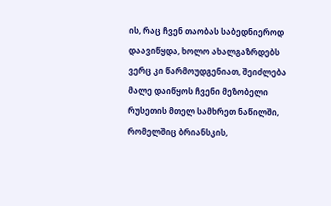ის, რაც ჩვენ თაობას საბედნიეროდ დაავიწყდა, ხოლო ახალგაზრდებს ვერც კი წარმოუდგენიათ, შეიძლება მალე დაიწყოს ჩვენი მეზობელი რუსეთის მთელ სამხრეთ ნაწილში, რომელშიც ბრიანსკის,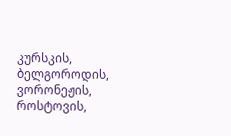კურსკის, ბელგოროდის, ვორონეჟის, როსტოვის,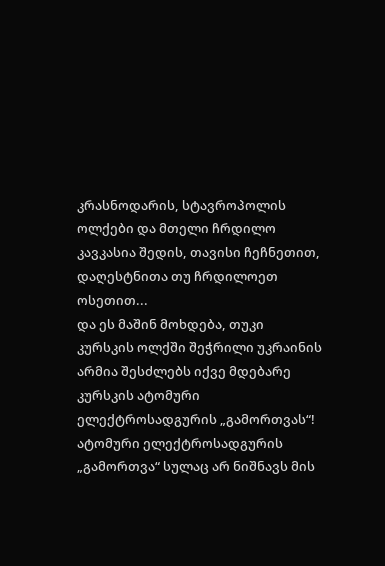კრასნოდარის, სტავროპოლის ოლქები და მთელი ჩრდილო კავკასია შედის, თავისი ჩეჩნეთით, დაღესტნითა თუ ჩრდილოეთ ოსეთით...
და ეს მაშინ მოხდება, თუკი კურსკის ოლქში შეჭრილი უკრაინის არმია შესძლებს იქვე მდებარე კურსკის ატომური ელექტროსადგურის „გამორთვას“!
ატომური ელექტროსადგურის „გამორთვა“ სულაც არ ნიშნავს მის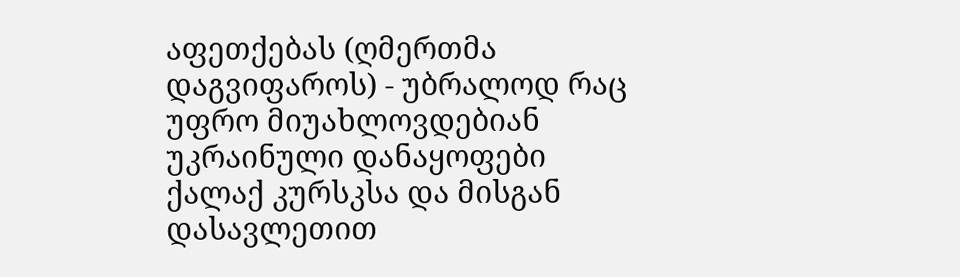აფეთქებას (ღმერთმა დაგვიფაროს) - უბრალოდ რაც უფრო მიუახლოვდებიან უკრაინული დანაყოფები ქალაქ კურსკსა და მისგან დასავლეთით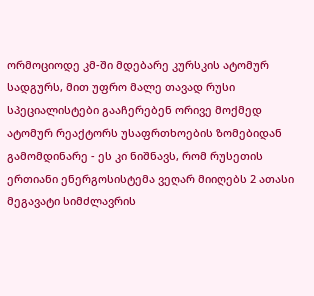ორმოციოდე კმ-ში მდებარე კურსკის ატომურ სადგურს, მით უფრო მალე თავად რუსი სპეციალისტები გააჩერებენ ორივე მოქმედ ატომურ რეაქტორს უსაფრთხოების ზომებიდან გამომდინარე - ეს კი ნიშნავს, რომ რუსეთის ერთიანი ენერგოსისტემა ვეღარ მიიღებს 2 ათასი მეგავატი სიმძლავრის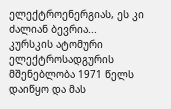ელექტროენერგიას, ეს კი ძალიან ბევრია...
კურსკის ატომური ელექტროსადგურის მშენებლობა 1971 წელს დაიწყო და მას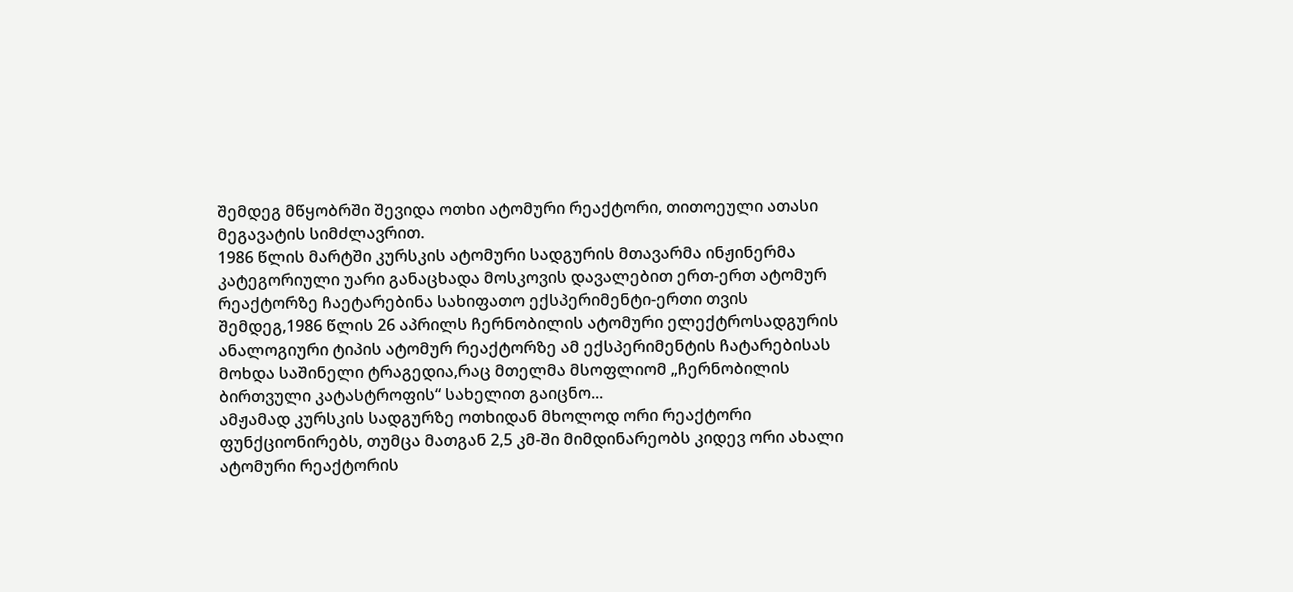შემდეგ მწყობრში შევიდა ოთხი ატომური რეაქტორი, თითოეული ათასი მეგავატის სიმძლავრით.
1986 წლის მარტში კურსკის ატომური სადგურის მთავარმა ინჟინერმა კატეგორიული უარი განაცხადა მოსკოვის დავალებით ერთ-ერთ ატომურ რეაქტორზე ჩაეტარებინა სახიფათო ექსპერიმენტი-ერთი თვის შემდეგ,1986 წლის 26 აპრილს ჩერნობილის ატომური ელექტროსადგურის ანალოგიური ტიპის ატომურ რეაქტორზე ამ ექსპერიმენტის ჩატარებისას მოხდა საშინელი ტრაგედია,რაც მთელმა მსოფლიომ „ჩერნობილის ბირთვული კატასტროფის“ სახელით გაიცნო...
ამჟამად კურსკის სადგურზე ოთხიდან მხოლოდ ორი რეაქტორი ფუნქციონირებს, თუმცა მათგან 2,5 კმ-ში მიმდინარეობს კიდევ ორი ახალი ატომური რეაქტორის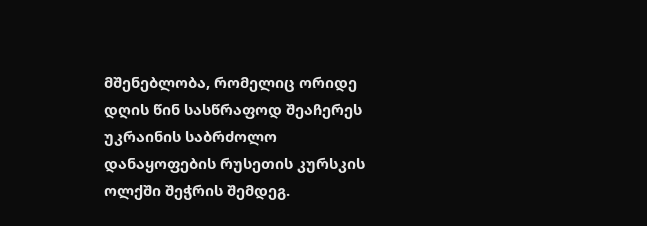მშენებლობა, რომელიც ორიდე დღის წინ სასწრაფოდ შეაჩერეს უკრაინის საბრძოლო დანაყოფების რუსეთის კურსკის ოლქში შეჭრის შემდეგ.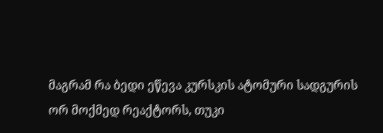მაგრამ რა ბედი ეწევა კურსკის ატომური სადგურის ორ მოქმედ რეაქტორს, თუკი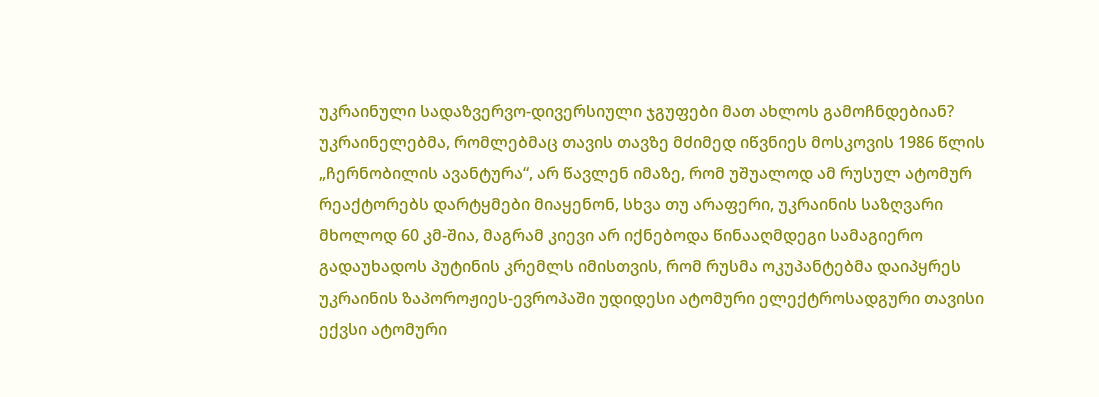უკრაინული სადაზვერვო-დივერსიული ჯგუფები მათ ახლოს გამოჩნდებიან?
უკრაინელებმა, რომლებმაც თავის თავზე მძიმედ იწვნიეს მოსკოვის 1986 წლის „ჩერნობილის ავანტურა“, არ წავლენ იმაზე, რომ უშუალოდ ამ რუსულ ატომურ რეაქტორებს დარტყმები მიაყენონ, სხვა თუ არაფერი, უკრაინის საზღვარი მხოლოდ 60 კმ-შია, მაგრამ კიევი არ იქნებოდა წინააღმდეგი სამაგიერო გადაუხადოს პუტინის კრემლს იმისთვის, რომ რუსმა ოკუპანტებმა დაიპყრეს უკრაინის ზაპოროჟიეს-ევროპაში უდიდესი ატომური ელექტროსადგური თავისი ექვსი ატომური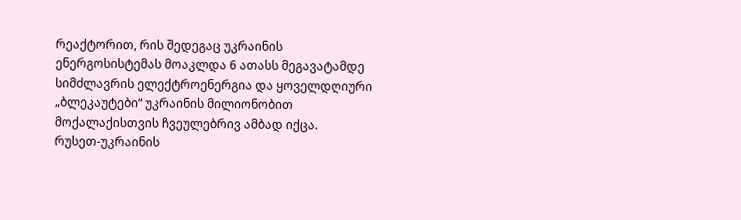რეაქტორით, რის შედეგაც უკრაინის ენერგოსისტემას მოაკლდა 6 ათასს მეგავატამდე სიმძლავრის ელექტროენერგია და ყოველდღიური „ბლეკაუტები“ უკრაინის მილიონობით მოქალაქისთვის ჩვეულებრივ ამბად იქცა.
რუსეთ-უკრაინის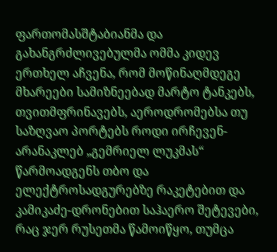ფართომასშტაბიანმა და გახანგრძლივებულმა ომმა კიდევ ერთხელ აჩვენა, რომ მოწინაღმდეგე მხარეები სამიზნეებად მარტო ტანკებს, თვითმფრინავებს, აეროდრომებსა თუ საზღვაო პორტებს როდი ირჩევენ-არანაკლებ „გემრიელ ლუკმას“ წარმოადგენს თბო და ელექტროსადგურებზე რაკეტებით და კამიკაძე-დრონებით საჰაერო შეტევები, რაც ჯერ რუსეთმა წამოიწყო, თუმცა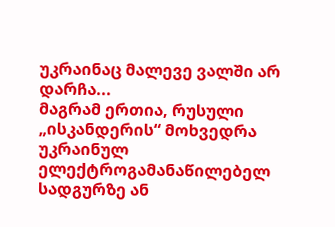უკრაინაც მალევე ვალში არ დარჩა...
მაგრამ ერთია, რუსული „ისკანდერის“ მოხვედრა უკრაინულ ელექტროგამანაწილებელ სადგურზე ან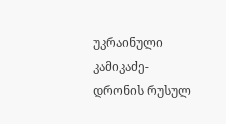უკრაინული კამიკაძე-დრონის რუსულ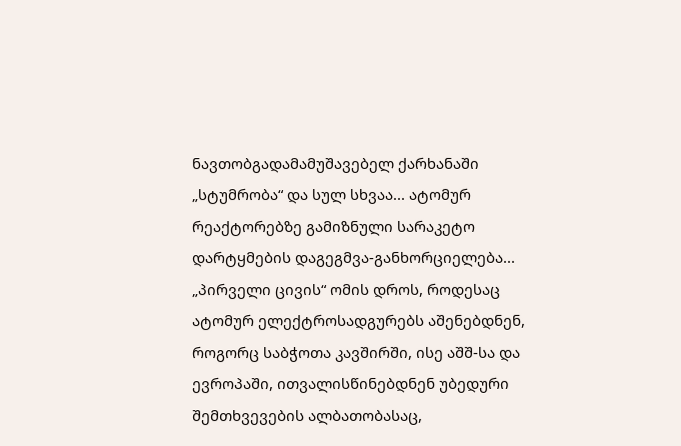ნავთობგადამამუშავებელ ქარხანაში „სტუმრობა“ და სულ სხვაა... ატომურ რეაქტორებზე გამიზნული სარაკეტო დარტყმების დაგეგმვა-განხორციელება...
„პირველი ცივის“ ომის დროს, როდესაც ატომურ ელექტროსადგურებს აშენებდნენ, როგორც საბჭოთა კავშირში, ისე აშშ-სა და ევროპაში, ითვალისწინებდნენ უბედური შემთხვევების ალბათობასაც,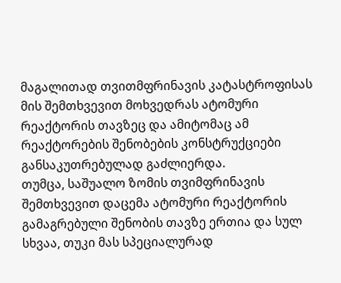მაგალითად თვითმფრინავის კატასტროფისას მის შემთხვევით მოხვედრას ატომური რეაქტორის თავზეც და ამიტომაც ამ რეაქტორების შენობების კონსტრუქციები განსაკუთრებულად გაძლიერდა.
თუმცა, საშუალო ზომის თვიმფრინავის შემთხვევით დაცემა ატომური რეაქტორის გამაგრებული შენობის თავზე ერთია და სულ სხვაა, თუკი მას სპეციალურად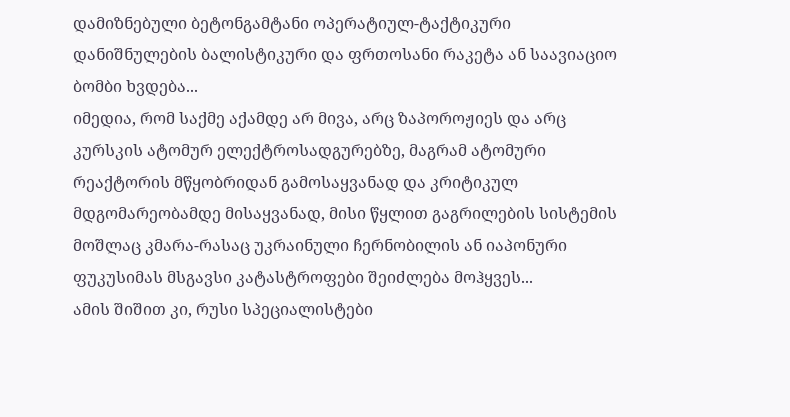დამიზნებული ბეტონგამტანი ოპერატიულ-ტაქტიკური დანიშნულების ბალისტიკური და ფრთოსანი რაკეტა ან საავიაციო ბომბი ხვდება...
იმედია, რომ საქმე აქამდე არ მივა, არც ზაპოროჟიეს და არც კურსკის ატომურ ელექტროსადგურებზე, მაგრამ ატომური რეაქტორის მწყობრიდან გამოსაყვანად და კრიტიკულ მდგომარეობამდე მისაყვანად, მისი წყლით გაგრილების სისტემის მოშლაც კმარა-რასაც უკრაინული ჩერნობილის ან იაპონური ფუკუსიმას მსგავსი კატასტროფები შეიძლება მოჰყვეს...
ამის შიშით კი, რუსი სპეციალისტები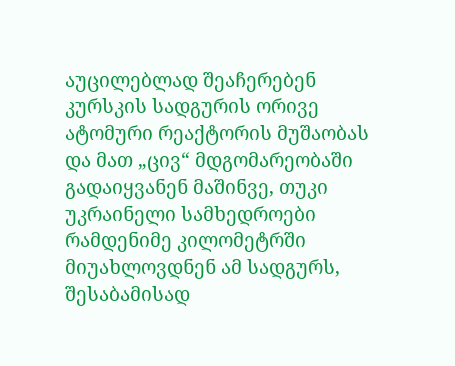აუცილებლად შეაჩერებენ კურსკის სადგურის ორივე ატომური რეაქტორის მუშაობას და მათ „ცივ“ მდგომარეობაში გადაიყვანენ მაშინვე, თუკი უკრაინელი სამხედროები რამდენიმე კილომეტრში მიუახლოვდნენ ამ სადგურს, შესაბამისად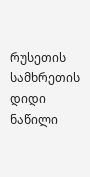რუსეთის სამხრეთის დიდი ნაწილი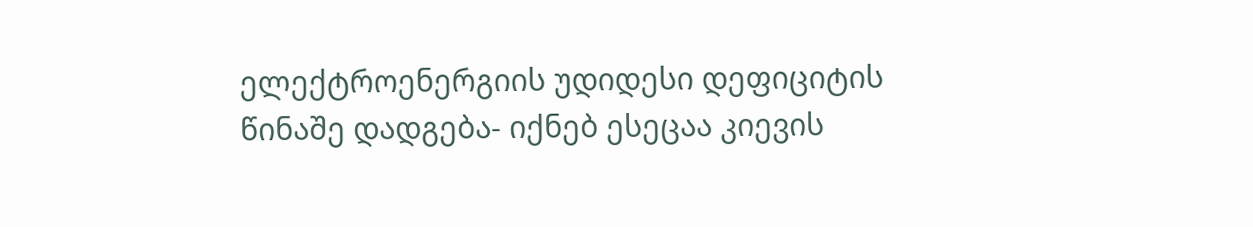ელექტროენერგიის უდიდესი დეფიციტის წინაშე დადგება- იქნებ ესეცაა კიევის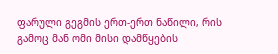ფარული გეგმის ერთ-ერთ ნაწილი, რის გამოც მან ომი მისი დამწყების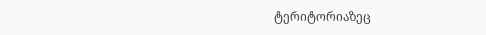ტერიტორიაზეც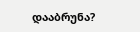დააბრუნა?